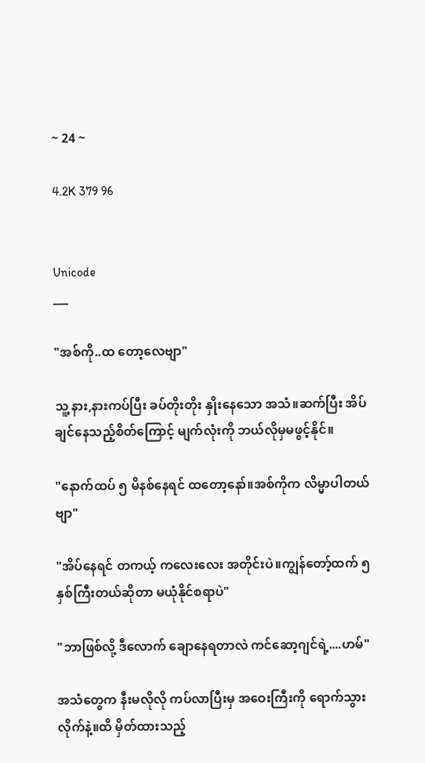~ 24 ~

4.2K 379 96


Unicode
___

"အစ်ကို..ထ တော့လေဗျာ"

သူ့ နား,နားကပ်ပြီး ခပ်တိုးတိုး နှိုးနေသော အသံ။ဆက်ပြီး အိပ်ချင်နေသည့်စိတ်ကြောင့် မျက်လုံးကို ဘယ်လိုမှမဖွင့်နိုင်။

"နောက်ထပ် ၅ မိနစ်နေရင် ထတော့နော်။အစ်ကိုက လိမ္မာပါတယ်ဗျာ"

"အိပ်နေရင် တကယ့် ကလေးလေး အတိုင်းပဲ။ကျွန်တော့်ထက် ၅နှစ်ကြီးတယ်ဆိုတာ မယုံနိုင်စရာပဲ"

"ဘာဖြစ်လို့ ဒီလောက် ချောနေရတာလဲ ကင်ဆော့ဂျင်ရဲ့....ဟမ်"

အသံတွေက နီးမလိုလို ကပ်လာပြီးမှ အဝေးကြီးကို ရောက်သွားလိုက်နဲ့။ထိ မှိတ်ထားသည့်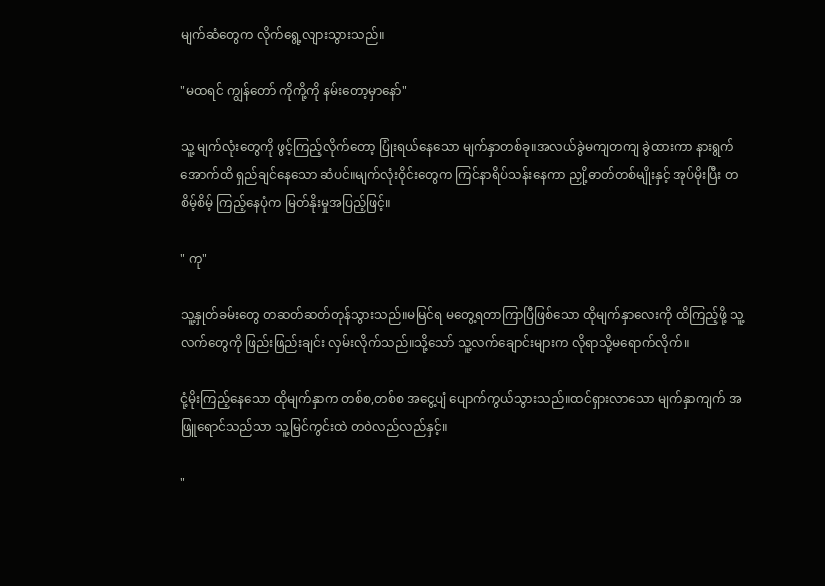မျက်ဆံတွေက လိုက်ရွေ့လျားသွားသည်။

"မထရင် ကျွန်တော် ကိုကို့ကို နမ်းတော့မှာနော်"

သူ့ မျက်လုံးတွေကို ဖွင့်ကြည့်လိုက်တော့ ပြုံးရယ်နေသော မျက်နှာတစ်ခု။အလယ်ခွဲမကျတကျ ခွဲထားကာ နားရွက်အောက်ထိ ရှည်ချင်နေသော ဆံပင်။မျက်လုံးဝိုင်းတွေက ကြင်နာရိပ်သန်းနေကာ ညှို့ဓာတ်တစ်မျိုးနှင့် အုပ်မိုးပြီး တစိမ့်စိမ့် ကြည့်နေပုံက မြတ်နိုးမှုအပြည့်ဖြင့်။

" ကု"

သူ့နှုတ်ခမ်းတွေ တဆတ်ဆတ်တုန်သွားသည်။မမြင်ရ မတွေ့ရတာကြာပြီဖြစ်သော ထိုမျက်နှာလေးကို ထိကြည့်ဖို့ သူ့လက်တွေကို ဖြည်းဖြည်းချင်း လှမ်းလိုက်သည်။သို့သော် သူ့လက်ချောင်းများက လိုရာသို့မရောက်လိုက်။

ငုံ့မိုးကြည့်နေသော ထိုမျက်နှာက တစ်စ,တစ်စ အငွေ့ပျံ ပျောက်ကွယ်သွားသည်။ထင်ရှားလာသော မျက်နှာကျက် အဖြူရောင်သည်သာ သူ့မြင်ကွင်းထဲ တဝဲလည်လည်နှင့်။

"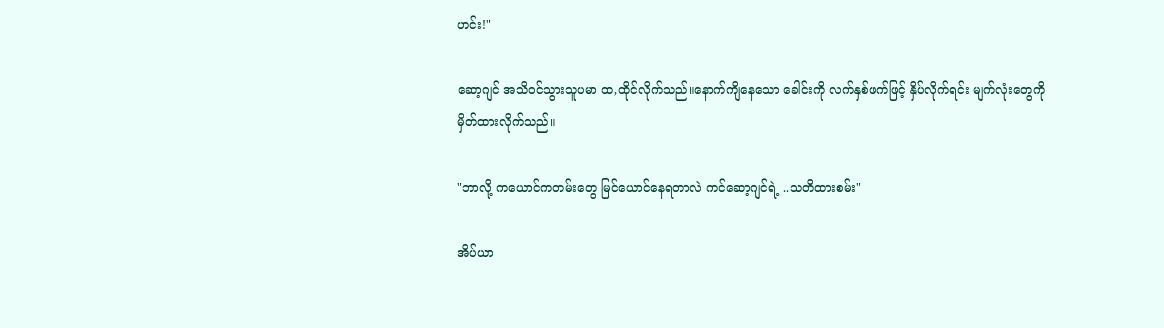ဟင်း!"

ဆော့ဂျင် အသိဝင်သွားသူပမာ ထ,ထိုင်လိုက်သည်။နောက်ကျိနေသော ခေါင်းကို လက်နှစ်ဖက်ဖြင့် နှိပ်လိုက်ရင်း မျက်လုံးတွေကိုမှိတ်ထားလိုက်သည်။

"ဘာလို့ ကယောင်ကတမ်းတွေ မြင်ယောင်နေရတာလဲ ကင်ဆော့ဂျင်ရဲ့ ..သတိထားစမ်း"

အိပ်ယာ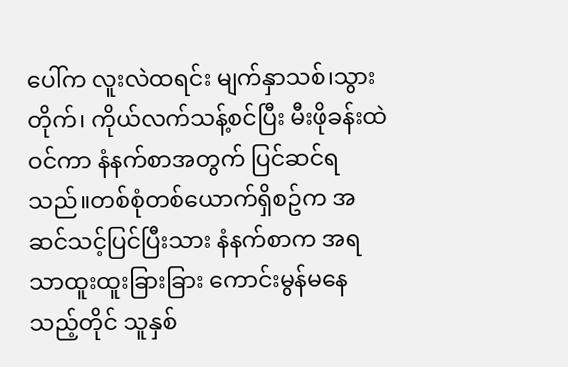ပေါ်က လူးလဲထရင်း မျက်နှာသစ်၊သွားတိုက်၊ ကိုယ်လက်သန့်စင်ပြီး မီးဖိုခန်းထဲ ဝင်ကာ နံနက်စာအတွက် ပြင်ဆင်ရသည်။တစ်စုံတစ်ယောက်ရှိစဥ်က အဆင်သင့်ပြင်ပြီးသား နံနက်စာက အရသာထူးထူးခြားခြား ကောင်းမွန်မနေသည့်တိုင် သူနှစ်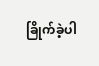ခြိုက်ခဲ့ပါ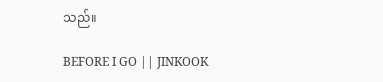သည်။

BEFORE I GO || JINKOOK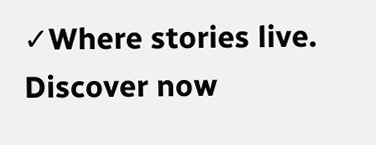✓Where stories live. Discover now